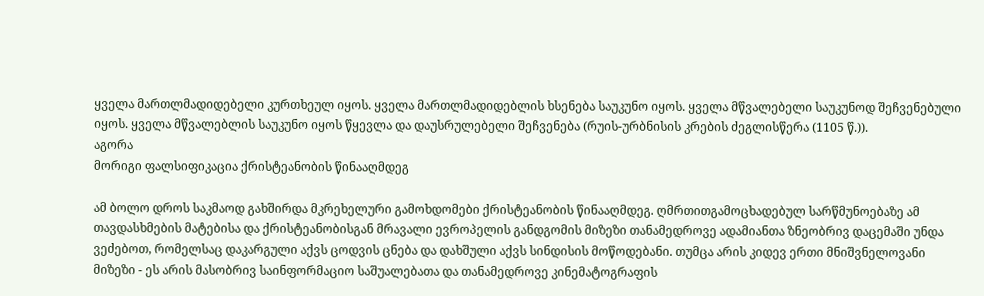ყველა მართლმადიდებელი კურთხეულ იყოს. ყველა მართლმადიდებლის ხსენება საუკუნო იყოს. ყველა მწვალებელი საუკუნოდ შეჩვენებული იყოს. ყველა მწვალებლის საუკუნო იყოს წყევლა და დაუსრულებელი შეჩვენება (რუის-ურბნისის კრების ძეგლისწერა (1105 წ.)).
აგორა
მორიგი ფალსიფიკაცია ქრისტეანობის წინააღმდეგ

ამ ბოლო დროს საკმაოდ გახშირდა მკრეხელური გამოხდომები ქრისტეანობის წინააღმდეგ. ღმრთითგამოცხადებულ სარწმუნოებაზე ამ თავდასხმების მატებისა და ქრისტეანობისგან მრავალი ევროპელის განდგომის მიზეზი თანამედროვე ადამიანთა ზნეობრივ დაცემაში უნდა ვეძებოთ, რომელსაც დაკარგული აქვს ცოდვის ცნება და დახშული აქვს სინდისის მოწოდებანი. თუმცა არის კიდევ ერთი მნიშვნელოვანი მიზეზი - ეს არის მასობრივ საინფორმაციო საშუალებათა და თანამედროვე კინემატოგრაფის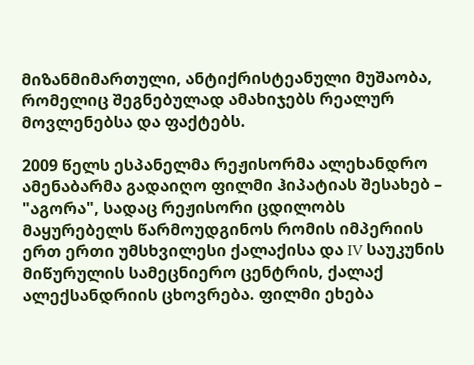მიზანმიმართული, ანტიქრისტეანული მუშაობა, რომელიც შეგნებულად ამახიჯებს რეალურ მოვლენებსა და ფაქტებს.

2009 წელს ესპანელმა რეჟისორმა ალეხანდრო ამენაბარმა გადაიღო ფილმი ჰიპატიას შესახებ – "აგორა", სადაც რეჟისორი ცდილობს მაყურებელს წარმოუდგინოს რომის იმპერიის ერთ ერთი უმსხვილესი ქალაქისა და IV საუკუნის მიწურულის სამეცნიერო ცენტრის, ქალაქ ალექსანდრიის ცხოვრება. ფილმი ეხება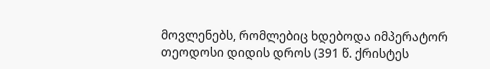მოვლენებს, რომლებიც ხდებოდა იმპერატორ თეოდოსი დიდის დროს (391 წ. ქრისტეს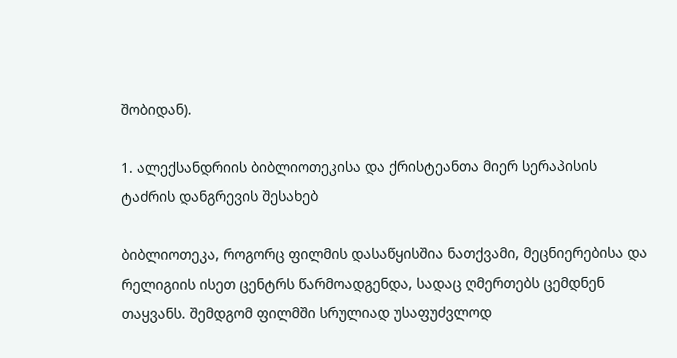შობიდან).

1. ალექსანდრიის ბიბლიოთეკისა და ქრისტეანთა მიერ სერაპისის ტაძრის დანგრევის შესახებ

ბიბლიოთეკა, როგორც ფილმის დასაწყისშია ნათქვამი, მეცნიერებისა და რელიგიის ისეთ ცენტრს წარმოადგენდა, სადაც ღმერთებს ცემდნენ თაყვანს. შემდგომ ფილმში სრულიად უსაფუძვლოდ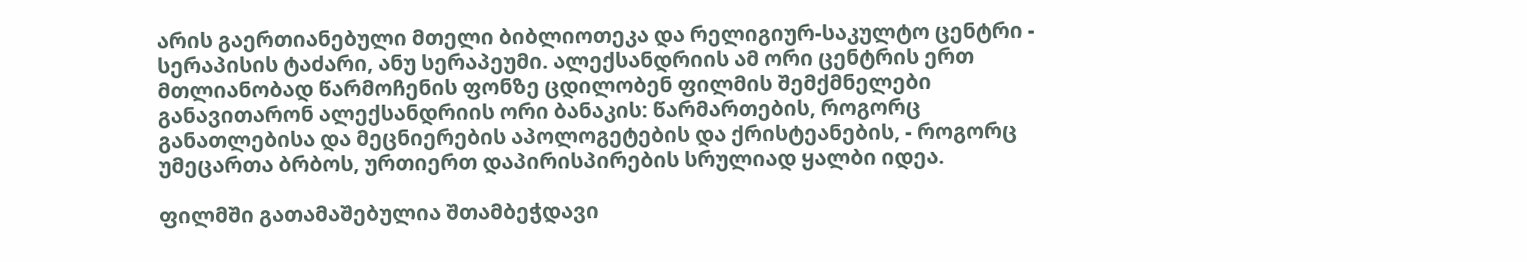არის გაერთიანებული მთელი ბიბლიოთეკა და რელიგიურ-საკულტო ცენტრი - სერაპისის ტაძარი, ანუ სერაპეუმი. ალექსანდრიის ამ ორი ცენტრის ერთ მთლიანობად წარმოჩენის ფონზე ცდილობენ ფილმის შემქმნელები განავითარონ ალექსანდრიის ორი ბანაკის: წარმართების, როგორც განათლებისა და მეცნიერების აპოლოგეტების და ქრისტეანების, - როგორც უმეცართა ბრბოს, ურთიერთ დაპირისპირების სრულიად ყალბი იდეა.

ფილმში გათამაშებულია შთამბეჭდავი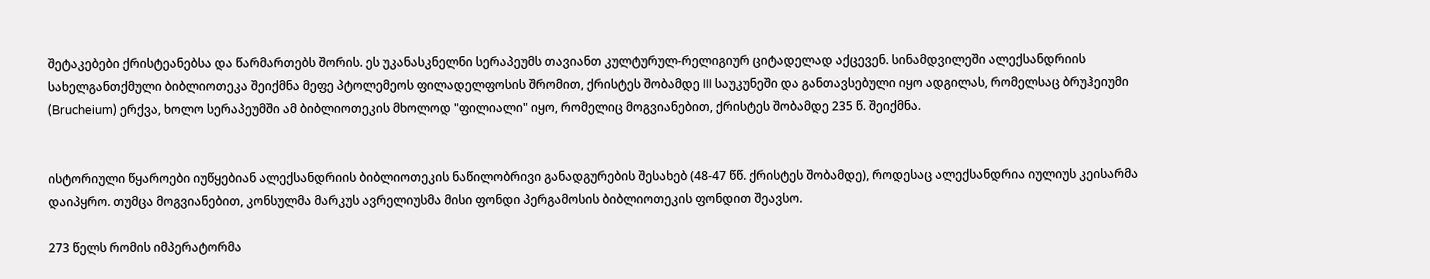შეტაკებები ქრისტეანებსა და წარმართებს შორის. ეს უკანასკნელნი სერაპეუმს თავიანთ კულტურულ-რელიგიურ ციტადელად აქცევენ. სინამდვილეში ალექსანდრიის სახელგანთქმული ბიბლიოთეკა შეიქმნა მეფე პტოლემეოს ფილადელფოსის შრომით, ქრისტეს შობამდე III საუკუნეში და განთავსებული იყო ადგილას, რომელსაც ბრუჰეიუმი (Brucheium) ერქვა, ხოლო სერაპეუმში ამ ბიბლიოთეკის მხოლოდ "ფილიალი" იყო, რომელიც მოგვიანებით, ქრისტეს შობამდე 235 წ. შეიქმნა.


ისტორიული წყაროები იუწყებიან ალექსანდრიის ბიბლიოთეკის ნაწილობრივი განადგურების შესახებ (48-47 წწ. ქრისტეს შობამდე), როდესაც ალექსანდრია იულიუს კეისარმა დაიპყრო. თუმცა მოგვიანებით, კონსულმა მარკუს ავრელიუსმა მისი ფონდი პერგამოსის ბიბლიოთეკის ფონდით შეავსო.

273 წელს რომის იმპერატორმა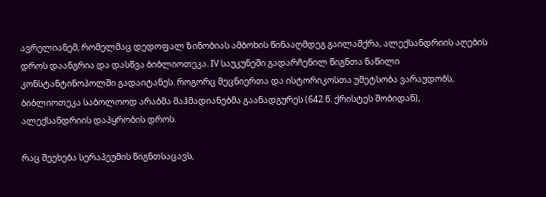ავრელიანემ, რომელმაც დედოფალ ზინობიას ამბოხის წინააღმდეგ გაილაშქრა, ალექსანდრიის აღების დროს დაანგრია და დასწვა ბიბლიოთეკა. IV საუკუნეში გადარჩენილ წიგნთა ნაწილი კონსტანტინოპოლში გადაიტანეს. როგორც მეცნიერთა და ისტორიკოსთა უმეტსობა ვარაუდობს, ბიბლიოთეკა საბოლოოდ არაბმა მაჰმადიანებმა გაანადგურეს (642 წ. ქრისტეს შობიდან), ალექსანდრიის დაპყრობის დროს.

რაც შეეხება სერაპეუმის წიგნთსაცავს,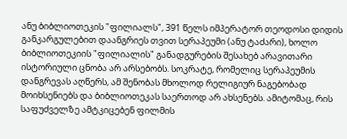ანუ ბიბლიოთეკის "ფილიალს", 391 წელს იმპერატორ თეოდოსი დიდის განკარგულებით დაანგრიეს თვით სერაპეუმი (ანუ ტაძარი), ხოლო ბიბლიოთეკიის "ფილიალის" განადგურების შესახებ არავითარი ისტორიული ცნობა არ არსებობს. სოკრატე, რომელიც სერაპეუმის დანგრევას აღწერს, ამ შენობას მხოლოდ რელიგიურ ნაგებობად მოიხსენიებს და ბიბლიოთეკას საერთოდ არ ახსენებს. ამიტომაც, რის საფუძველზე ამტკიცებენ ფილმის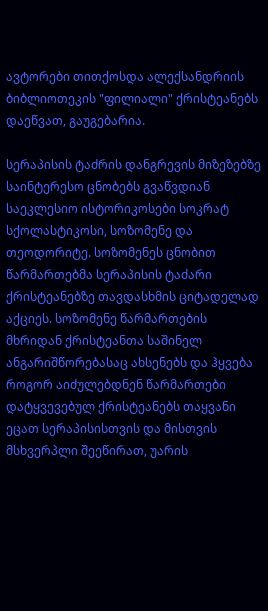ავტორები თითქოსდა ალექსანდრიის ბიბლიოთეკის "ფილიალი" ქრისტეანებს დაეწვათ, გაუგებარია.

სერაპისის ტაძრის დანგრევის მიზეზებზე საინტერესო ცნობებს გვაწვდიან საეკლესიო ისტორიკოსები სოკრატ სქოლასტიკოსი, სოზომენე და თეოდორიტე. სოზომენეს ცნობით წარმართებმა სერაპისის ტაძარი ქრისტეანებზე თავდასხმის ციტადელად აქციეს. სოზომენე წარმართების მხრიდან ქრისტეანთა საშინელ ანგარიშწორებასაც ახსენებს და ჰყვება როგორ აიძულებდნენ წარმართები დატყვევებულ ქრისტეანებს თაყვანი ეცათ სერაპისისთვის და მისთვის მსხვერპლი შეეწირათ, უარის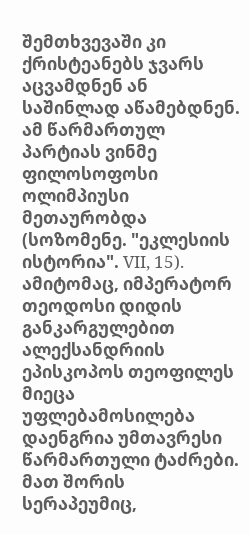შემთხვევაში კი ქრისტეანებს ჯვარს აცვამდნენ ან საშინლად აწამებდნენ. ამ წარმართულ პარტიას ვინმე ფილოსოფოსი ოლიმპიუსი მეთაურობდა (სოზომენე. "ეკლესიის ისტორია". VII, 15). ამიტომაც, იმპერატორ თეოდოსი დიდის განკარგულებით ალექსანდრიის ეპისკოპოს თეოფილეს მიეცა უფლებამოსილება დაენგრია უმთავრესი წარმართული ტაძრები. მათ შორის სერაპეუმიც,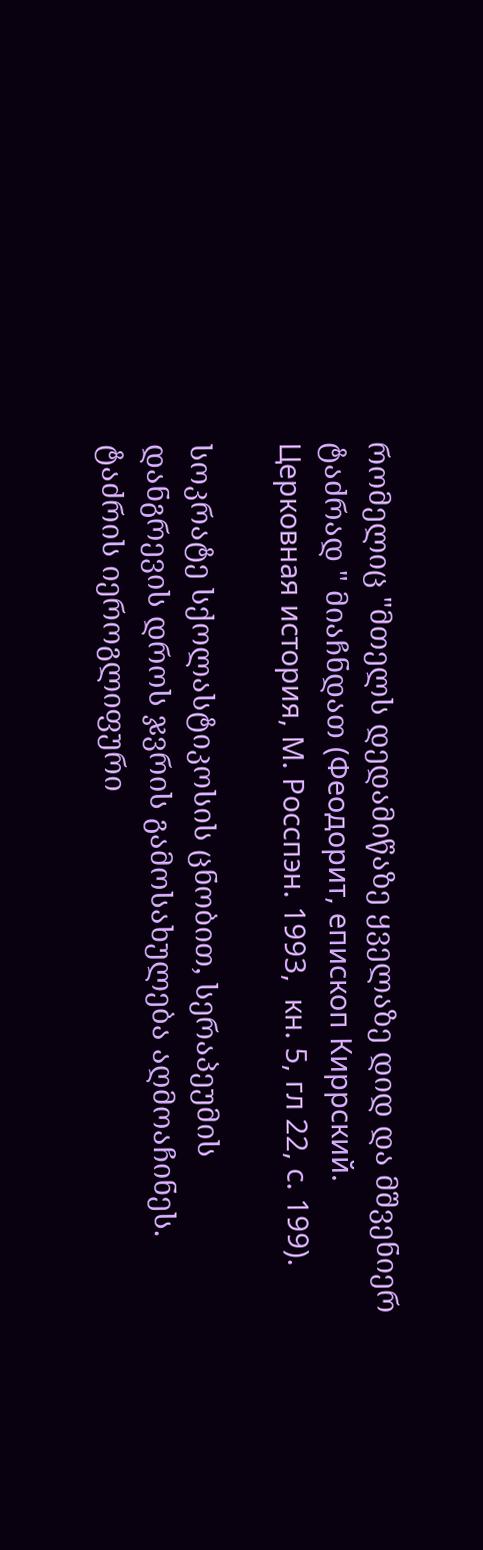რომელიც "მთელს დედამიწაზე ყველაზე დიდ და მშვენიერ ტაძრად " მიაჩნდათ (Феодорит, епископ Киррский. Церковная история, М. Росспэн. 1993,  кн. 5, гл 22, с. 199).

სოკრატე სქოლასტიკოსის ცნობით, სერაპეუმის დანგრევის დროს ჯვრის გამოსახულება აღმოაჩინეს. ტაძრის იეროგლიფური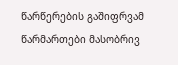წარწერების გაშიფრვამ წარმართები მასობრივ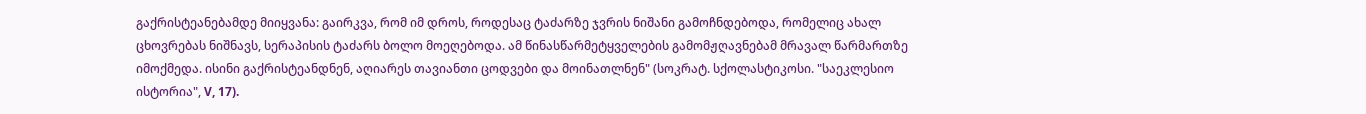გაქრისტეანებამდე მიიყვანა: გაირკვა, რომ იმ დროს, როდესაც ტაძარზე ჯვრის ნიშანი გამოჩნდებოდა, რომელიც ახალ ცხოვრებას ნიშნავს, სერაპისის ტაძარს ბოლო მოეღებოდა. ამ წინასწარმეტყველების გამომჟღავნებამ მრავალ წარმართზე იმოქმედა. ისინი გაქრისტეანდნენ, აღიარეს თავიანთი ცოდვები და მოინათლნენ" (სოკრატ. სქოლასტიკოსი. "საეკლესიო ისტორია", V, 17).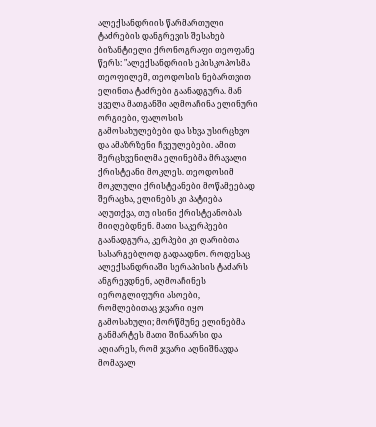ალექსანდრიის წარმართული ტაძრების დანგრევის შესახებ ბიზანტიელი ქრონოგრაფი თეოფანე წერს: "ალექსანდრიის ეპისკოპოსმა თეოფილემ, თეოდოსის ნებართვით ელინთა ტაძრები გაანადგურა. მან ყველა მათგანში აღმოაჩინა ელინური ორგიები, ფალოსის გამოსახულებები და სხვა უსირცხვო და ამაზრზენი ჩვეულებები. ამით შერცხვენილმა ელინებმა მრავალი ქრისტეანი მოკლეს. თეოდოსიმ მოკლული ქრისტეანები მოწამეებად შერაცხა, ელინებს კი პატიება აღუთქვა, თუ ისინი ქრისტეანობას მიიღებდნენ. მათი საკერპეები გაანადგურა, კერპები კი ღარიბთა სასარგებლოდ გადაადნო. როდესაც ალექსანდრიაში სერაპისის ტაძარს ანგრევდნენ, აღმოაჩინეს იეროგლიფური ასოები, რომლებითაც ჯვარი იყო გამოსახული; მორწმუნე ელინებმა განმარტეს მათი შინაარსი და აღიარეს, რომ ჯვარი აღნიშნავდა მომავალ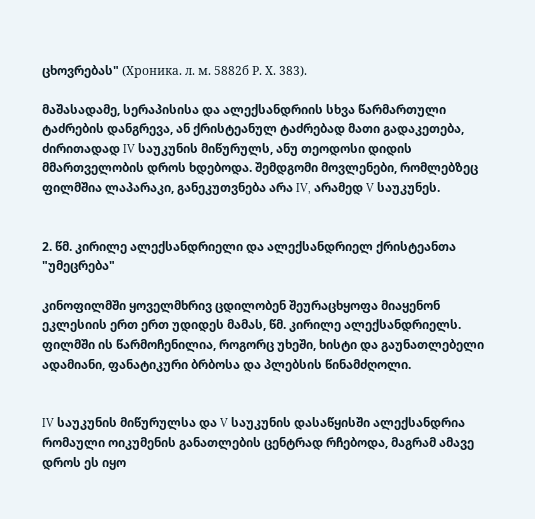ცხოვრებას" (Хроника. л. м. 5882б Р. Х. 383).

მაშასადამე, სერაპისისა და ალექსანდრიის სხვა წარმართული ტაძრების დანგრევა, ან ქრისტეანულ ტაძრებად მათი გადაკეთება, ძირითადად IV საუკუნის მიწურულს, ანუ თეოდოსი დიდის მმართველობის დროს ხდებოდა. შემდგომი მოვლენები, რომლებზეც ფილმშია ლაპარაკი, განეკუთვნება არა IV, არამედ V საუკუნეს.


2. წმ. კირილე ალექსანდრიელი და ალექსანდრიელ ქრისტეანთა "უმეცრება"

კინოფილმში ყოველმხრივ ცდილობენ შეურაცხყოფა მიაყენონ ეკლესიის ერთ ერთ უდიდეს მამას, წმ. კირილე ალექსანდრიელს. ფილმში ის წარმოჩენილია, როგორც უხეში, ხისტი და გაუნათლებელი ადამიანი, ფანატიკური ბრბოსა და პლებსის წინამძღოლი.


IV საუკუნის მიწურულსა და V საუკუნის დასაწყისში ალექსანდრია რომაული ოიკუმენის განათლების ცენტრად რჩებოდა, მაგრამ ამავე დროს ეს იყო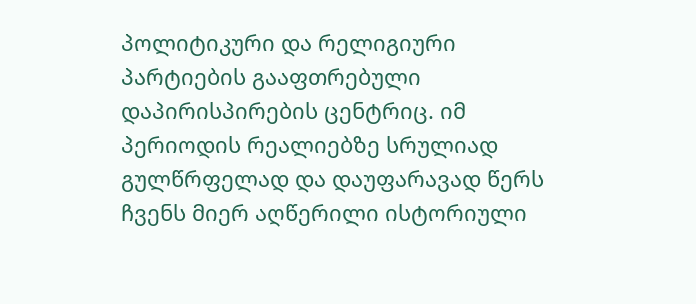პოლიტიკური და რელიგიური პარტიების გააფთრებული დაპირისპირების ცენტრიც. იმ პერიოდის რეალიებზე სრულიად გულწრფელად და დაუფარავად წერს ჩვენს მიერ აღწერილი ისტორიული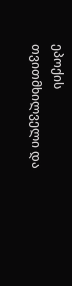ეპოქის თვითმხილველი და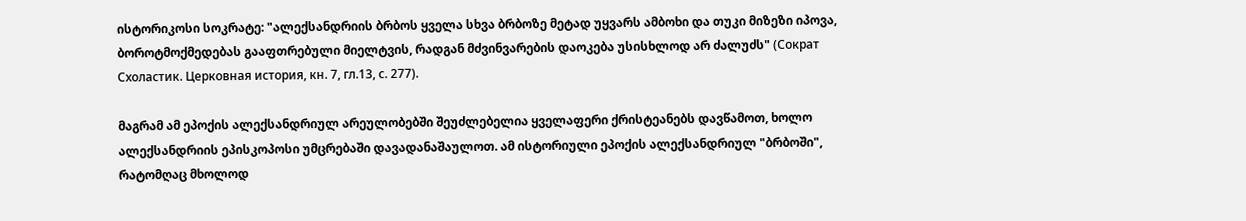ისტორიკოსი სოკრატე: "ალექსანდრიის ბრბოს ყველა სხვა ბრბოზე მეტად უყვარს ამბოხი და თუკი მიზეზი იპოვა, ბოროტმოქმედებას გააფთრებული მიელტვის, რადგან მძვინვარების დაოკება უსისხლოდ არ ძალუძს" (Сократ Схоластик. Церковная история, кн. 7, гл.13, с. 277).

მაგრამ ამ ეპოქის ალექსანდრიულ არეულობებში შეუძლებელია ყველაფერი ქრისტეანებს დავწამოთ, ხოლო ალექსანდრიის ეპისკოპოსი უმცრებაში დავადანაშაულოთ. ამ ისტორიული ეპოქის ალექსანდრიულ "ბრბოში", რატომღაც მხოლოდ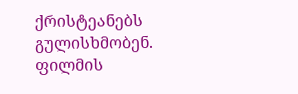ქრისტეანებს გულისხმობენ. ფილმის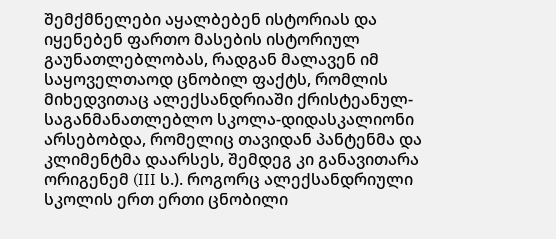შემქმნელები აყალბებენ ისტორიას და იყენებენ ფართო მასების ისტორიულ გაუნათლებლობას, რადგან მალავენ იმ საყოველთაოდ ცნობილ ფაქტს, რომლის მიხედვითაც ალექსანდრიაში ქრისტეანულ-საგანმანათლებლო სკოლა-დიდასკალიონი არსებობდა, რომელიც თავიდან პანტენმა და კლიმენტმა დაარსეს, შემდეგ კი განავითარა ორიგენემ (III ს.). როგორც ალექსანდრიული სკოლის ერთ ერთი ცნობილი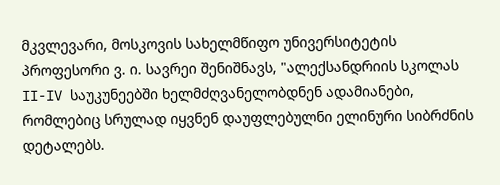მკვლევარი, მოსკოვის სახელმწიფო უნივერსიტეტის პროფესორი ვ. ი. სავრეი შენიშნავს, "ალექსანდრიის სკოლას II-IV საუკუნეებში ხელმძღვანელობდნენ ადამიანები, რომლებიც სრულად იყვნენ დაუფლებულნი ელინური სიბრძნის დეტალებს.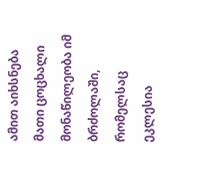ამით აიხსნება მათი ცოცხალი მონაწილეობა იმ ბრძოლაში, რომელსაც ეკლესია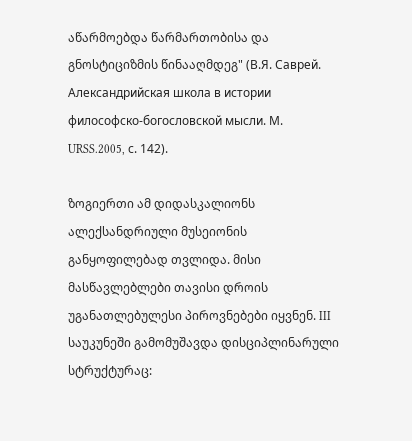აწარმოებდა წარმართობისა და გნოსტიციზმის წინააღმდეგ" (В.Я. Саврей.  Александрийская школа в истории философско-богословской мысли. М. URSS.2005, с. 142).

ზოგიერთი ამ დიდასკალიონს ალექსანდრიული მუსეიონის განყოფილებად თვლიდა. მისი მასწავლებლები თავისი დროის უგანათლებულესი პიროვნებები იყვნენ. III საუკუნეში გამომუშავდა დისციპლინარული სტრუქტურაც: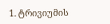1. ტრივიუმის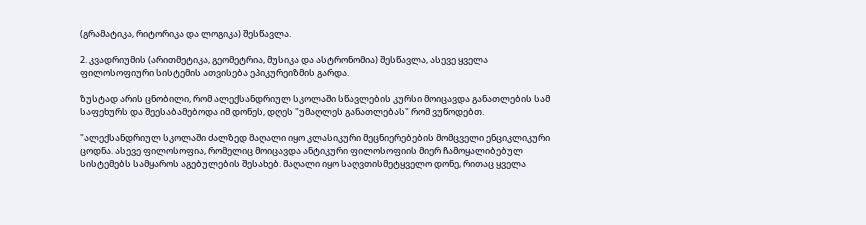(გრამატიკა, რიტორიკა და ლოგიკა) შესწავლა.

2. კვადრიუმის (არითმეტიკა, გეომეტრია, მუსიკა და ასტრონომია) შესწავლა, ასევე ყველა ფილოსოფიური სისტემის ათვისება ეპიკურეიზმის გარდა.

ზუსტად არის ცნობილი, რომ ალექსანდრიულ სკოლაში სწავლების კურსი მოიცავდა განათლების სამ საფეხურს და შეესაბამებოდა იმ დონეს, დღეს "უმაღლეს განათლებას" რომ ვუწოდებთ.

"ალექსანდრიულ სკოლაში ძალზედ მაღალი იყო კლასიკური მეცნიერებების მომცველი ენციკლიკური ცოდნა. ასევე ფილოსოფია, რომელიც მოიცავდა ანტიკური ფილოსოფიის მიერ ჩამოყალიბებულ სისტემებს სამყაროს აგებულების შესახებ. მაღალი იყო საღვთისმეტყველო დონე, რითაც ყველა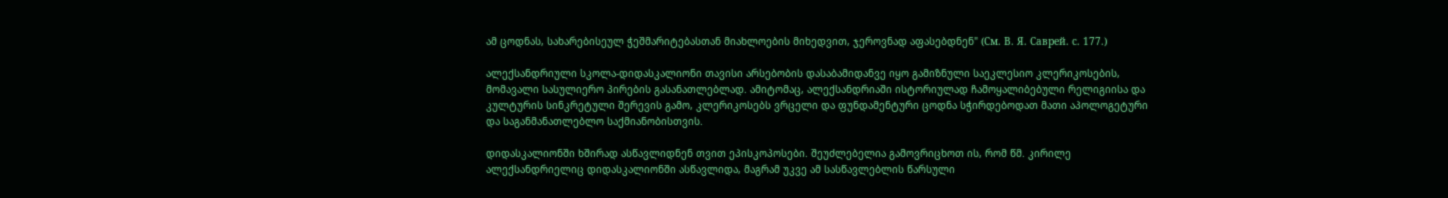ამ ცოდნას, სახარებისეულ ჭეშმარიტებასთან მიახლოების მიხედვით, ჯეროვნად აფასებდნენ" (См. В. Я. Саврей. с. 177.)

ალექსანდრიული სკოლა-დიდასკალიონი თავისი არსებობის დასაბამიდანვე იყო გამიზნული საეკლესიო კლერიკოსების, მომავალი სასულიერო პირების გასანათლებლად. ამიტომაც, ალექსანდრიაში ისტორიულად ჩამოყალიბებული რელიგიისა და კულტურის სინკრეტული შერევის გამო, კლერიკოსებს ვრცელი და ფუნდამენტური ცოდნა სჭირდებოდათ მათი აპოლოგეტური და საგანმანათლებლო საქმიანობისთვის.

დიდასკალიონში ხშირად ასწავლიდნენ თვით ეპისკოპოსები. შეუძლებელია გამოვრიცხოთ ის, რომ წმ. კირილე ალექსანდრიელიც დიდასკალიონში ასწავლიდა, მაგრამ უკვე ამ სასწავლებლის წარსული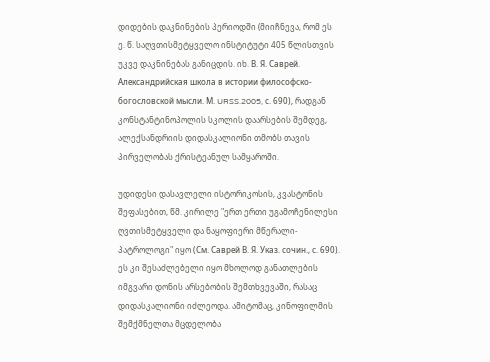დიდების დაკნინების პერიოდში (მიიჩნევა, რომ ეს ე. წ. საღვთისმეტყველო ინსტიტუტი 405 წლისთვის უკვე დაკნინებას განიცდის. იხ. В. Я. Саврей. Александрийская школа в истории философско-богословской мысли. М. URSS.2005, с. 690), რადგან კონსტანტინოპოლის სკოლის დაარსების შემდეგ, ალექსანდრიის დიდასკალიონი თმობს თავის პირველობას ქრისტეანულ სამყაროში.

უდიდესი დასავლელი ისტორიკოსის, კვასტონის შეფასებით, წმ. კირილე "ერთ ერთი უგამოჩენილესი ღვთისმეტყველი და ნაყოფიერი მწერალი-პატროლოგი" იყო (См. Саврей В. Я. Указ. сочин., с. 690). ეს კი შესაძლებელი იყო მხოლოდ განათლების იმგვარი დონის არსებობის შემთხვევაში, რასაც დიდასკალიონი იძლეოდა. ამიტომაც, კინოფილმის შემქმნელთა მცდელობა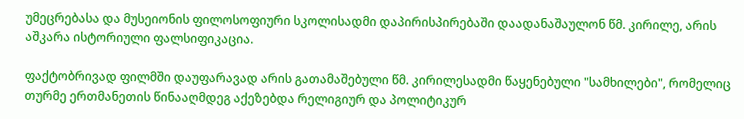უმეცრებასა და მუსეიონის ფილოსოფიური სკოლისადმი დაპირისპირებაში დაადანაშაულონ წმ. კირილე, არის აშკარა ისტორიული ფალსიფიკაცია.

ფაქტობრივად ფილმში დაუფარავად არის გათამაშებული წმ. კირილესადმი წაყენებული "სამხილები", რომელიც თურმე ერთმანეთის წინააღმდეგ აქეზებდა რელიგიურ და პოლიტიკურ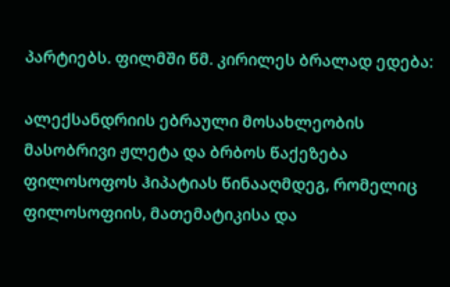პარტიებს. ფილმში წმ. კირილეს ბრალად ედება:

ალექსანდრიის ებრაული მოსახლეობის მასობრივი ჟლეტა და ბრბოს წაქეზება ფილოსოფოს ჰიპატიას წინააღმდეგ, რომელიც ფილოსოფიის, მათემატიკისა და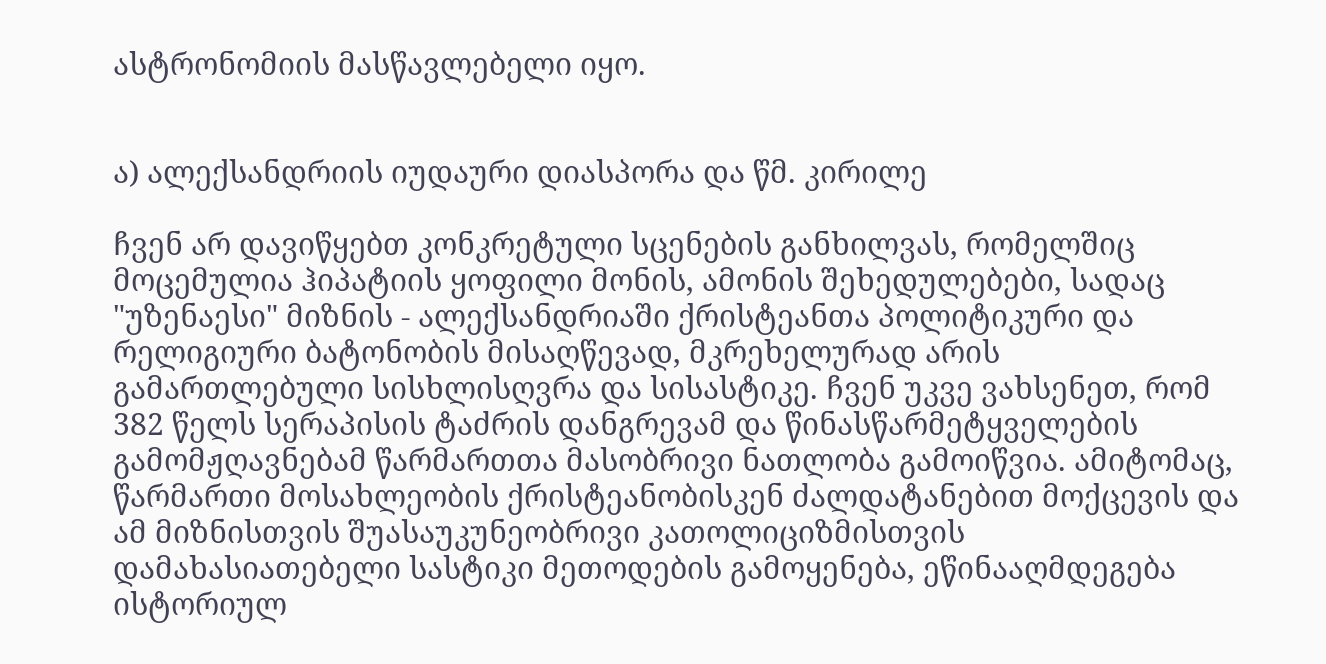ასტრონომიის მასწავლებელი იყო.


ა) ალექსანდრიის იუდაური დიასპორა და წმ. კირილე

ჩვენ არ დავიწყებთ კონკრეტული სცენების განხილვას, რომელშიც მოცემულია ჰიპატიის ყოფილი მონის, ამონის შეხედულებები, სადაც "უზენაესი" მიზნის - ალექსანდრიაში ქრისტეანთა პოლიტიკური და რელიგიური ბატონობის მისაღწევად, მკრეხელურად არის გამართლებული სისხლისღვრა და სისასტიკე. ჩვენ უკვე ვახსენეთ, რომ 382 წელს სერაპისის ტაძრის დანგრევამ და წინასწარმეტყველების გამომჟღავნებამ წარმართთა მასობრივი ნათლობა გამოიწვია. ამიტომაც, წარმართი მოსახლეობის ქრისტეანობისკენ ძალდატანებით მოქცევის და ამ მიზნისთვის შუასაუკუნეობრივი კათოლიციზმისთვის დამახასიათებელი სასტიკი მეთოდების გამოყენება, ეწინააღმდეგება ისტორიულ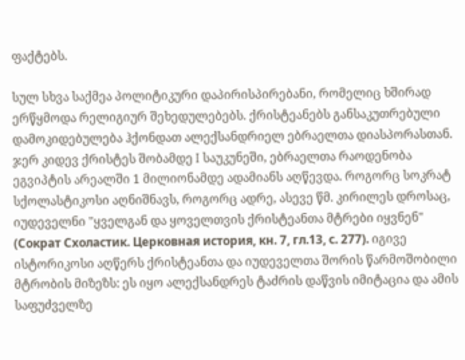ფაქტებს.

სულ სხვა საქმეა პოლიტიკური დაპირისპირებანი, რომელიც ხშირად ერწყმოდა რელიგიურ შეხედულებებს. ქრისტეანებს განსაკუთრებული დამოკიდებულება ჰქონდათ ალექსანდრიელ ებრაელთა დიასპორასთან.  ჯერ კიდევ ქრისტეს შობამდე I საუკუნეში, ებრაელთა რაოდენობა ეგვიპტის არეალში 1 მილიონამდე ადამიანს აღწევდა. როგორც სოკრატ სქოლასტიკოსი აღნიშნავს, როგორც ადრე, ასევე წმ. კირილეს დროსაც, იუდეველნი "ყველგან და ყოველთვის ქრისტეანთა მტრები იყვნენ" (Сократ Схоластик. Церковная история, кн. 7, гл.13, с. 277). იგივე ისტორიკოსი აღწერს ქრისტეანთა და იუდეველთა შორის წარმოშობილი მტრობის მიზეზს: ეს იყო ალექსანდრეს ტაძრის დაწვის იმიტაცია და ამის საფუძველზე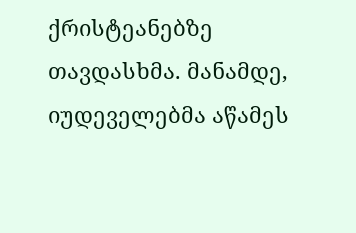ქრისტეანებზე თავდასხმა. მანამდე, იუდეველებმა აწამეს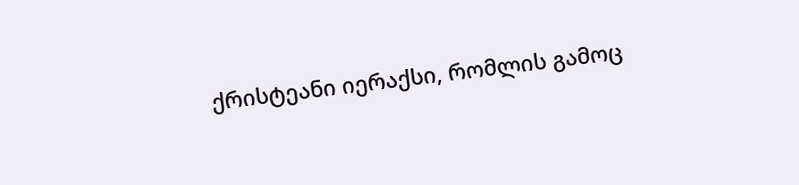ქრისტეანი იერაქსი, რომლის გამოც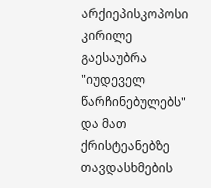არქიეპისკოპოსი კირილე გაესაუბრა "იუდეველ წარჩინებულებს" და მათ ქრისტეანებზე თავდასხმების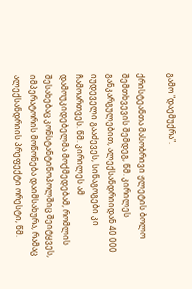გამო "დაემუქრა".

ქრისტეანთა მასობრივი ჟლეტის ბოლო შემთხვევის შემდეგ, წმ. კირილეს განკარგულებით, ალექსანდრიიდან 40 000 იუდეველი გააძევეს, სინაგოგები კი ჩამოართვეს. წმ. კირილეს ამ დამოუკიდებელმა მოქმედებამ, რომლის შესახებაც კონსტანტინოპოლშიც შეიტყვეს, იმპერატორის მოწონება დაიმსახურა, რამაც ალექსანდრიის პრეფექტი ორესტი, წმ.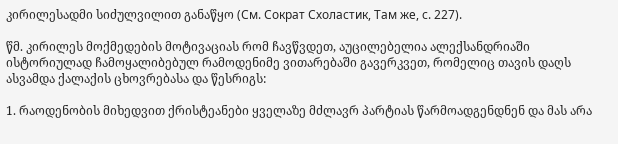კირილესადმი სიძულვილით განაწყო (См. Сократ Схоластик, Там же, с. 227).

წმ. კირილეს მოქმედების მოტივაციას რომ ჩავწვდეთ, აუცილებელია ალექსანდრიაში ისტორიულად ჩამოყალიბებულ რამოდენიმე ვითარებაში გავერკვეთ, რომელიც თავის დაღს ასვამდა ქალაქის ცხოვრებასა და წესრიგს:

1. რაოდენობის მიხედვით ქრისტეანები ყველაზე მძლავრ პარტიას წარმოადგენდნენ და მას არა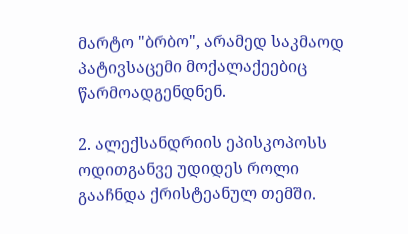მარტო "ბრბო", არამედ საკმაოდ პატივსაცემი მოქალაქეებიც წარმოადგენდნენ.

2. ალექსანდრიის ეპისკოპოსს ოდითგანვე უდიდეს როლი გააჩნდა ქრისტეანულ თემში.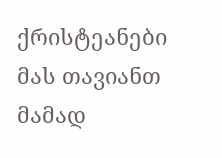ქრისტეანები მას თავიანთ მამად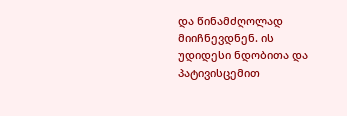და წინამძღოლად მიიჩნევდნენ. ის უდიდესი ნდობითა და პატივისცემით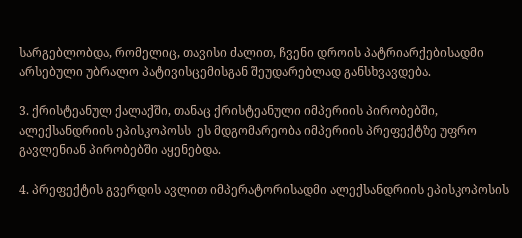სარგებლობდა, რომელიც, თავისი ძალით, ჩვენი დროის პატრიარქებისადმი არსებული უბრალო პატივისცემისგან შეუდარებლად განსხვავდება.

3. ქრისტეანულ ქალაქში, თანაც ქრისტეანული იმპერიის პირობებში, ალექსანდრიის ეპისკოპოსს  ეს მდგომარეობა იმპერიის პრეფექტზე უფრო გავლენიან პირობებში აყენებდა.

4. პრეფექტის გვერდის ავლით იმპერატორისადმი ალექსანდრიის ეპისკოპოსის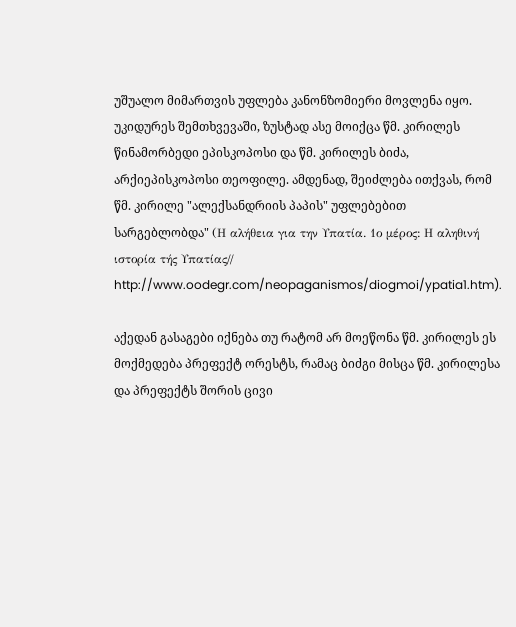უშუალო მიმართვის უფლება კანონზომიერი მოვლენა იყო. უკიდურეს შემთხვევაში, ზუსტად ასე მოიქცა წმ. კირილეს წინამორბედი ეპისკოპოსი და წმ. კირილეს ბიძა, არქიეპისკოპოსი თეოფილე. ამდენად, შეიძლება ითქვას, რომ წმ. კირილე "ალექსანდრიის პაპის" უფლებებით სარგებლობდა" (Η αλήθεια για την Υπατία. 1ο μέρος: Η αληθινή ιστορία τής Υπατίας//  http://www.oodegr.com/neopaganismos/diogmoi/ypatia1.htm).

აქედან გასაგები იქნება თუ რატომ არ მოეწონა წმ. კირილეს ეს მოქმედება პრეფექტ ორესტს, რამაც ბიძგი მისცა წმ. კირილესა და პრეფექტს შორის ცივი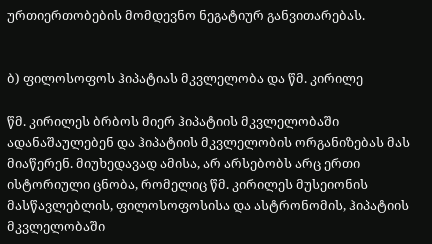ურთიერთობების მომდევნო ნეგატიურ განვითარებას.


ბ) ფილოსოფოს ჰიპატიას მკვლელობა და წმ. კირილე

წმ. კირილეს ბრბოს მიერ ჰიპატიის მკვლელობაში ადანაშაულებენ და ჰიპატიის მკვლელობის ორგანიზებას მას მიაწერენ. მიუხედავად ამისა, არ არსებობს არც ერთი ისტორიული ცნობა, რომელიც წმ. კირილეს მუსეიონის მასწავლებლის, ფილოსოფოსისა და ასტრონომის, ჰიპატიის მკვლელობაში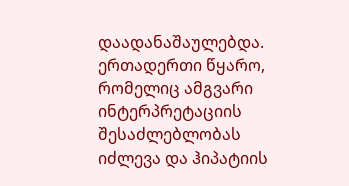დაადანაშაულებდა. ერთადერთი წყარო, რომელიც ამგვარი ინტერპრეტაციის შესაძლებლობას იძლევა და ჰიპატიის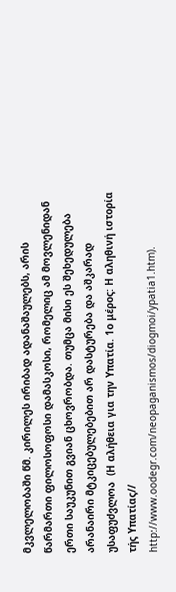მკვლელობაში წმ. კირილეს ირიბად ადანაშაულებს, არის წარმართი ფილოსოფოსი დამასკოსი, რომელიც ამ მოვლენიდან ერთი საუკუნით გვიან ცხოვრობდა. თუმცა მისი ეს შეხედულება არანაირი მტკიცებულებებით არ დასტურება და აშკარად უსაფუძვლოა  (Η αλήθεια για την Υπατία. 1ο μέρος: Η αληθινή ιστορία τής Υπατίας//  http://www.oodegr.com/neopaganismos/diogmoi/ypatia1.htm).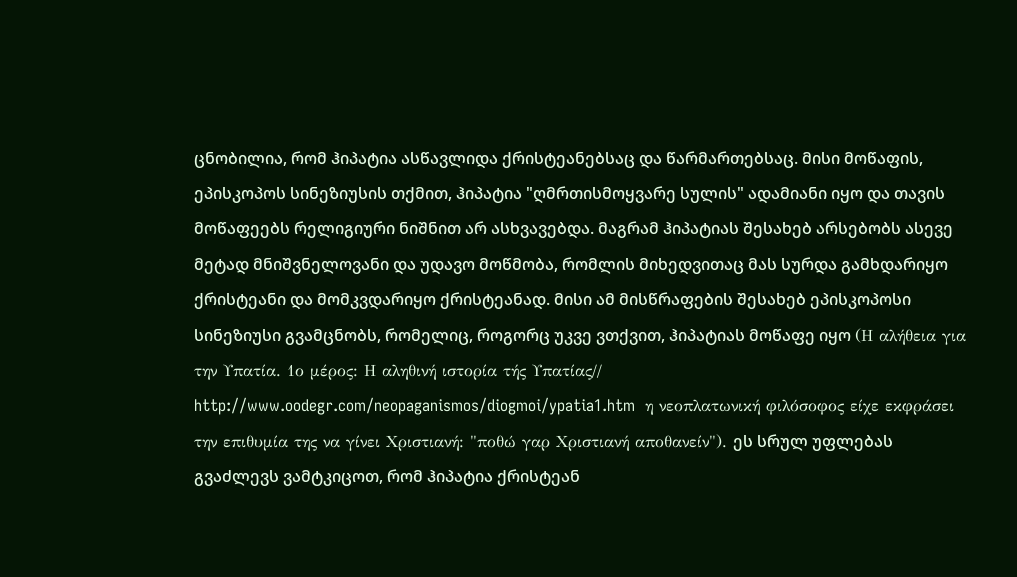ცნობილია, რომ ჰიპატია ასწავლიდა ქრისტეანებსაც და წარმართებსაც. მისი მოწაფის, ეპისკოპოს სინეზიუსის თქმით, ჰიპატია "ღმრთისმოყვარე სულის" ადამიანი იყო და თავის მოწაფეებს რელიგიური ნიშნით არ ასხვავებდა. მაგრამ ჰიპატიას შესახებ არსებობს ასევე მეტად მნიშვნელოვანი და უდავო მოწმობა, რომლის მიხედვითაც მას სურდა გამხდარიყო ქრისტეანი და მომკვდარიყო ქრისტეანად. მისი ამ მისწრაფების შესახებ ეპისკოპოსი სინეზიუსი გვამცნობს, რომელიც, როგორც უკვე ვთქვით, ჰიპატიას მოწაფე იყო (Η αλήθεια για την Υπατία. 1ο μέρος: Η αληθινή ιστορία τής Υπατίας//  http://www.oodegr.com/neopaganismos/diogmoi/ypatia1.htm  η νεοπλατωνική φιλόσοφος είχε εκφράσει την επιθυμία της να γίνει Χριστιανή: "ποθώ γαρ Χριστιανή αποθανείν"). ეს სრულ უფლებას გვაძლევს ვამტკიცოთ, რომ ჰიპატია ქრისტეან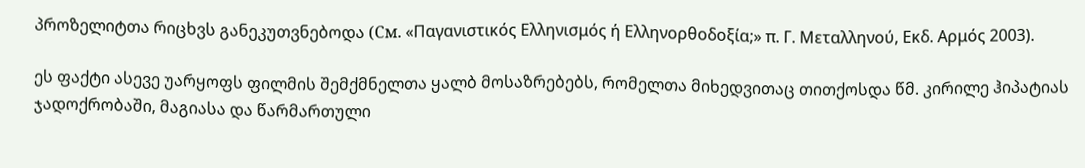პროზელიტთა რიცხვს განეკუთვნებოდა (См. «Παγανιστικός Ελληνισμός ή Ελληνορθοδοξία;» π. Γ. Μεταλληνού, Εκδ. Αρμός 2003).

ეს ფაქტი ასევე უარყოფს ფილმის შემქმნელთა ყალბ მოსაზრებებს, რომელთა მიხედვითაც თითქოსდა წმ. კირილე ჰიპატიას ჯადოქრობაში, მაგიასა და წარმართული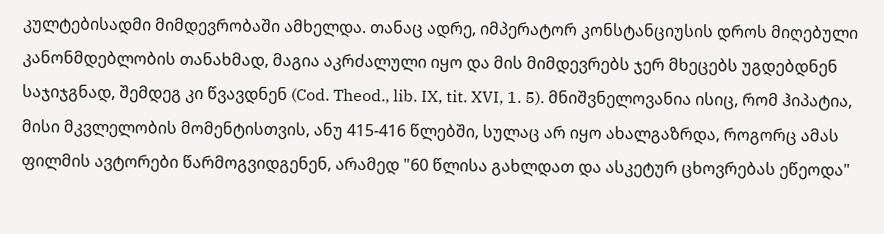კულტებისადმი მიმდევრობაში ამხელდა. თანაც ადრე, იმპერატორ კონსტანციუსის დროს მიღებული კანონმდებლობის თანახმად, მაგია აკრძალული იყო და მის მიმდევრებს ჯერ მხეცებს უგდებდნენ საჯიჯგნად, შემდეგ კი წვავდნენ (Cod. Theod., lib. IX, tit. XVI, 1. 5). მნიშვნელოვანია ისიც, რომ ჰიპატია, მისი მკვლელობის მომენტისთვის, ანუ 415-416 წლებში, სულაც არ იყო ახალგაზრდა, როგორც ამას ფილმის ავტორები წარმოგვიდგენენ, არამედ "60 წლისა გახლდათ და ასკეტურ ცხოვრებას ეწეოდა"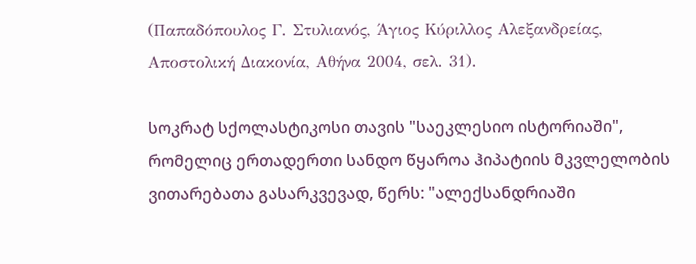(Παπαδόπουλος Γ. Στυλιανός, Άγιος Κύριλλος Αλεξανδρείας, Αποστολική Διακονία, Αθήνα 2004, σελ. 31).

სოკრატ სქოლასტიკოსი თავის "საეკლესიო ისტორიაში", რომელიც ერთადერთი სანდო წყაროა ჰიპატიის მკვლელობის ვითარებათა გასარკვევად, წერს: "ალექსანდრიაში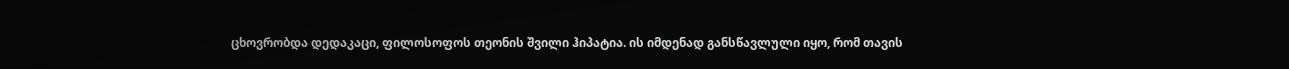ცხოვრობდა დედაკაცი, ფილოსოფოს თეონის შვილი ჰიპატია. ის იმდენად განსწავლული იყო, რომ თავის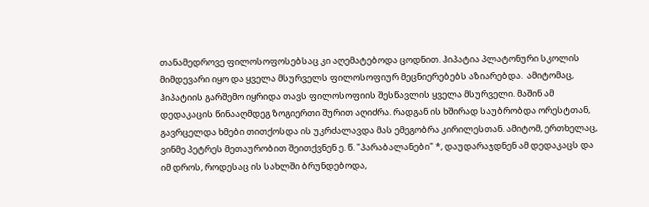თანამედროვე ფილოსოფოსებსაც კი აღემატებოდა ცოდნით. ჰიპატია პლატონური სკოლის მიმდევარი იყო და ყველა მსურველს ფილოსოფიურ მეცნიერებებს აზიარებდა.  ამიტომაც, ჰიპატიის გარშემო იყრიდა თავს ფილოსოფიის შესწავლის ყველა მსურველი. მაშინ ამ დედაკაცის წინააღმდეგ ზოგიერთი შურით აღიძრა. რადგან ის ხშირად საუბრობდა ორესტთან, გავრცელდა ხმები თითქოსდა ის უკრძალავდა მას ემეგობრა კირილესთან. ამიტომ, ერთხელაც, ვინმე პეტრეს მეთაურობით შეითქვნენ ე. წ. "პარაბალანები" *, დაუდარაჯდნენ ამ დედაკაცს და იმ დროს, როდესაც ის სახლში ბრუნდებოდა,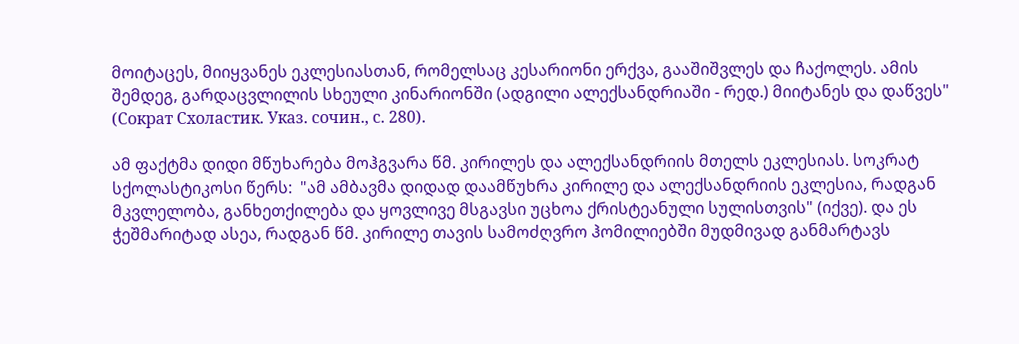მოიტაცეს, მიიყვანეს ეკლესიასთან, რომელსაც კესარიონი ერქვა, გააშიშვლეს და ჩაქოლეს. ამის შემდეგ, გარდაცვლილის სხეული კინარიონში (ადგილი ალექსანდრიაში - რედ.) მიიტანეს და დაწვეს" (Сократ Схоластик. Указ. сочин., с. 280).

ამ ფაქტმა დიდი მწუხარება მოჰგვარა წმ. კირილეს და ალექსანდრიის მთელს ეკლესიას. სოკრატ სქოლასტიკოსი წერს:  "ამ ამბავმა დიდად დაამწუხრა კირილე და ალექსანდრიის ეკლესია, რადგან მკვლელობა, განხეთქილება და ყოვლივე მსგავსი უცხოა ქრისტეანული სულისთვის" (იქვე). და ეს ჭეშმარიტად ასეა, რადგან წმ. კირილე თავის სამოძღვრო ჰომილიებში მუდმივად განმარტავს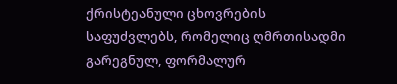ქრისტეანული ცხოვრების საფუძვლებს, რომელიც ღმრთისადმი გარეგნულ, ფორმალურ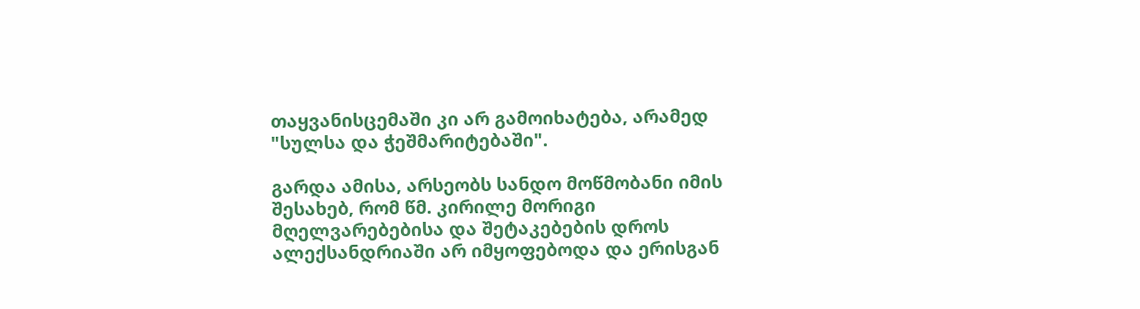თაყვანისცემაში კი არ გამოიხატება, არამედ "სულსა და ჭეშმარიტებაში".

გარდა ამისა, არსეობს სანდო მოწმობანი იმის შესახებ, რომ წმ. კირილე მორიგი მღელვარებებისა და შეტაკებების დროს ალექსანდრიაში არ იმყოფებოდა და ერისგან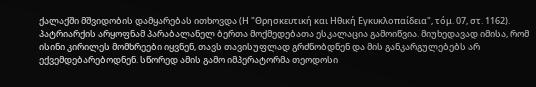ქალაქში მშვიდობის დამყარებას ითხოვდა (Η "Θρησκευτική και Ηθική Εγκυκλοπαίδεια", τόμ. 07, στ. 1162). პატრიარქის არყოფნამ პარაბალანელ ბერთა მოქმედებათა ესკალაცია გამოიწვია. მიუხედავად იმისა, რომ ისინი კირილეს მომხრეები იყვნენ, თავს თავისუფლად გრძნობდნენ და მის განკარგულებებს არ ექვემდებარებოდნენ. სწორედ ამის გამო იმპერატორმა თეოდოსი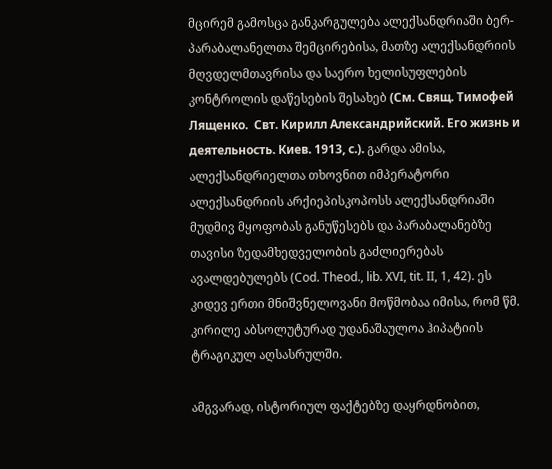მცირემ გამოსცა განკარგულება ალექსანდრიაში ბერ-პარაბალანელთა შემცირებისა, მათზე ალექსანდრიის მღვდელმთავრისა და საერო ხელისუფლების კონტროლის დაწესების შესახებ (См. Свящ. Тимофей  Лященко.  Свт. Кирилл Александрийский. Его жизнь и деятельность. Киев. 1913, с.). გარდა ამისა, ალექსანდრიელთა თხოვნით იმპერატორი ალექსანდრიის არქიეპისკოპოსს ალექსანდრიაში მუდმივ მყოფობას განუწესებს და პარაბალანებზე თავისი ზედამხედველობის გაძლიერებას ავალდებულებს (Cod. Theod., lib. XVI, tit. II, 1, 42). ეს კიდევ ერთი მნიშვნელოვანი მოწმობაა იმისა, რომ წმ. კირილე აბსოლუტურად უდანაშაულოა ჰიპატიის ტრაგიკულ აღსასრულში.

ამგვარად, ისტორიულ ფაქტებზე დაყრდნობით,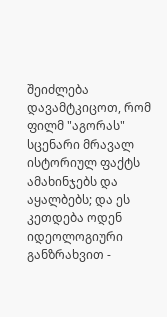შეიძლება დავამტკიცოთ, რომ ფილმ "აგორას" სცენარი მრავალ ისტორიულ ფაქტს ამახინჯებს და აყალბებს; და ეს კეთდება ოდენ იდეოლოგიური განზრახვით -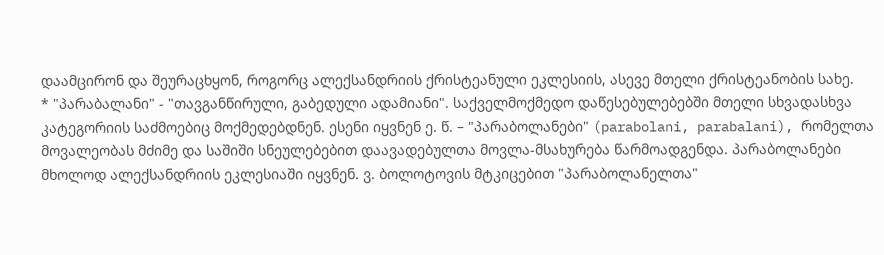დაამცირონ და შეურაცხყონ, როგორც ალექსანდრიის ქრისტეანული ეკლესიის, ასევე მთელი ქრისტეანობის სახე.
* "პარაბალანი" - "თავგანწირული, გაბედული ადამიანი". საქველმოქმედო დაწესებულებებში მთელი სხვადასხვა კატეგორიის საძმოებიც მოქმედებდნენ. ესენი იყვნენ ე. წ. – "პარაბოლანები" (parabolani, parabalani), რომელთა მოვალეობას მძიმე და საშიში სნეულებებით დაავადებულთა მოვლა-მსახურება წარმოადგენდა. პარაბოლანები მხოლოდ ალექსანდრიის ეკლესიაში იყვნენ. ვ. ბოლოტოვის მტკიცებით "პარაბოლანელთა"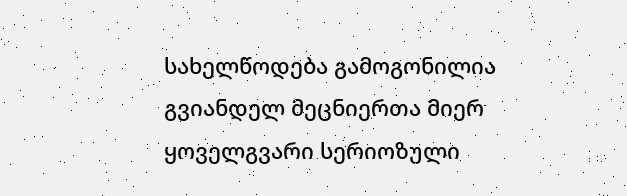სახელწოდება გამოგონილია გვიანდელ მეცნიერთა მიერ ყოველგვარი სერიოზული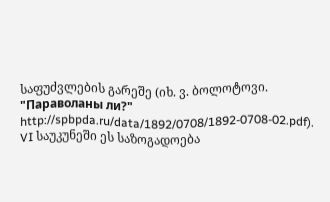საფუძვლების გარეშე (იხ. ვ. ბოლოტოვი. "Параволаны ли?" http://spbpda.ru/data/1892/0708/1892-0708-02.pdf). VI საუკუნეში ეს საზოგადოება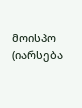მოისპო (იარსება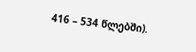416 – 534 წლებში).